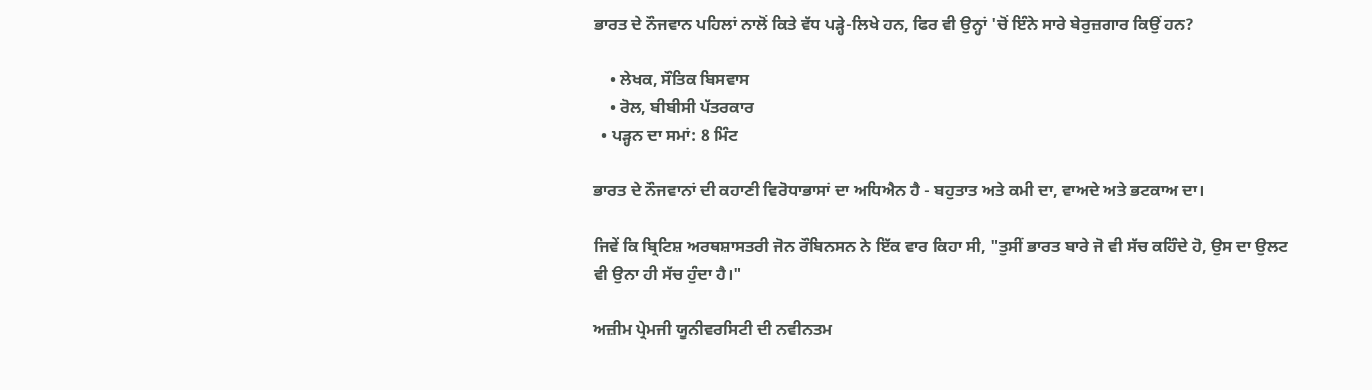ਭਾਰਤ ਦੇ ਨੌਜਵਾਨ ਪਹਿਲਾਂ ਨਾਲੋਂ ਕਿਤੇ ਵੱਧ ਪੜ੍ਹੇ-ਲਿਖੇ ਹਨ, ਫਿਰ ਵੀ ਉਨ੍ਹਾਂ 'ਚੋਂ ਇੰਨੇ ਸਾਰੇ ਬੇਰੁਜ਼ਗਾਰ ਕਿਉਂ ਹਨ?

    • ਲੇਖਕ, ਸੌਤਿਕ ਬਿਸਵਾਸ
    • ਰੋਲ, ਬੀਬੀਸੀ ਪੱਤਰਕਾਰ
  • ਪੜ੍ਹਨ ਦਾ ਸਮਾਂ: 8 ਮਿੰਟ

ਭਾਰਤ ਦੇ ਨੌਜਵਾਨਾਂ ਦੀ ਕਹਾਣੀ ਵਿਰੋਧਾਭਾਸਾਂ ਦਾ ਅਧਿਐਨ ਹੈ - ਬਹੁਤਾਤ ਅਤੇ ਕਮੀ ਦਾ, ਵਾਅਦੇ ਅਤੇ ਭਟਕਾਅ ਦਾ।

ਜਿਵੇਂ ਕਿ ਬ੍ਰਿਟਿਸ਼ ਅਰਥਸ਼ਾਸਤਰੀ ਜੋਨ ਰੌਬਿਨਸਨ ਨੇ ਇੱਕ ਵਾਰ ਕਿਹਾ ਸੀ, "ਤੁਸੀਂ ਭਾਰਤ ਬਾਰੇ ਜੋ ਵੀ ਸੱਚ ਕਹਿੰਦੇ ਹੋ, ਉਸ ਦਾ ਉਲਟ ਵੀ ਉਨਾ ਹੀ ਸੱਚ ਹੁੰਦਾ ਹੈ।"

ਅਜ਼ੀਮ ਪ੍ਰੇਮਜੀ ਯੂਨੀਵਰਸਿਟੀ ਦੀ ਨਵੀਨਤਮ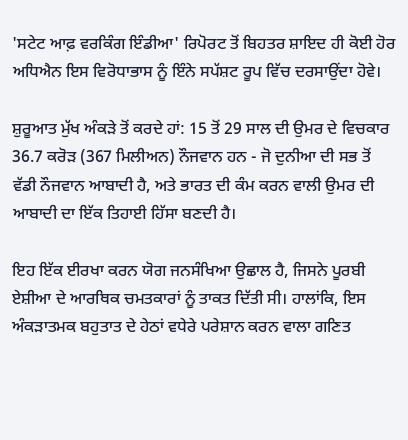'ਸਟੇਟ ਆਫ਼ ਵਰਕਿੰਗ ਇੰਡੀਆ' ਰਿਪੋਰਟ ਤੋਂ ਬਿਹਤਰ ਸ਼ਾਇਦ ਹੀ ਕੋਈ ਹੋਰ ਅਧਿਐਨ ਇਸ ਵਿਰੋਧਾਭਾਸ ਨੂੰ ਇੰਨੇ ਸਪੱਸ਼ਟ ਰੂਪ ਵਿੱਚ ਦਰਸਾਉਂਦਾ ਹੋਵੇ।

ਸ਼ੁਰੂਆਤ ਮੁੱਖ ਅੰਕੜੇ ਤੋਂ ਕਰਦੇ ਹਾਂ: 15 ਤੋਂ 29 ਸਾਲ ਦੀ ਉਮਰ ਦੇ ਵਿਚਕਾਰ 36.7 ਕਰੋੜ (367 ਮਿਲੀਅਨ) ਨੌਜਵਾਨ ਹਨ - ਜੋ ਦੁਨੀਆ ਦੀ ਸਭ ਤੋਂ ਵੱਡੀ ਨੌਜਵਾਨ ਆਬਾਦੀ ਹੈ, ਅਤੇ ਭਾਰਤ ਦੀ ਕੰਮ ਕਰਨ ਵਾਲੀ ਉਮਰ ਦੀ ਆਬਾਦੀ ਦਾ ਇੱਕ ਤਿਹਾਈ ਹਿੱਸਾ ਬਣਦੀ ਹੈ।

ਇਹ ਇੱਕ ਈਰਖਾ ਕਰਨ ਯੋਗ ਜਨਸੰਖਿਆ ਉਛਾਲ ਹੈ, ਜਿਸਨੇ ਪੂਰਬੀ ਏਸ਼ੀਆ ਦੇ ਆਰਥਿਕ ਚਮਤਕਾਰਾਂ ਨੂੰ ਤਾਕਤ ਦਿੱਤੀ ਸੀ। ਹਾਲਾਂਕਿ, ਇਸ ਅੰਕੜਾਤਮਕ ਬਹੁਤਾਤ ਦੇ ਹੇਠਾਂ ਵਧੇਰੇ ਪਰੇਸ਼ਾਨ ਕਰਨ ਵਾਲਾ ਗਣਿਤ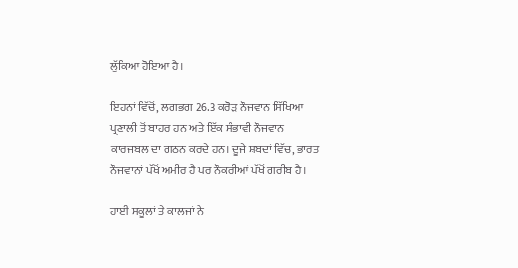ਲੁੱਕਿਆ ਹੋਇਆ ਹੈ।

ਇਹਨਾਂ ਵਿੱਚੋਂ, ਲਗਭਗ 26.3 ਕਰੋੜ ਨੌਜਵਾਨ ਸਿੱਖਿਆ ਪ੍ਰਣਾਲੀ ਤੋਂ ਬਾਹਰ ਹਨ ਅਤੇ ਇੱਕ ਸੰਭਾਵੀ ਨੌਜਵਾਨ ਕਾਰਜਬਲ ਦਾ ਗਠਨ ਕਰਦੇ ਹਨ। ਦੂਜੇ ਸ਼ਬਦਾਂ ਵਿੱਚ, ਭਾਰਤ ਨੌਜਵਾਨਾਂ ਪੱਖੋਂ ਅਮੀਰ ਹੈ ਪਰ ਨੌਕਰੀਆਂ ਪੱਖੋਂ ਗਰੀਬ ਹੈ।

ਹਾਈ ਸਕੂਲਾਂ ਤੇ ਕਾਲਜਾਂ ਨੇ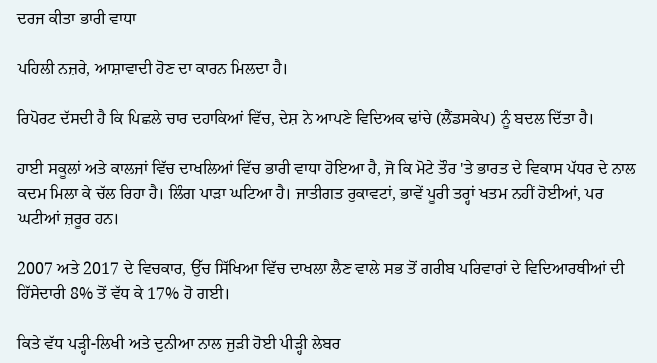ਦਰਜ ਕੀਤਾ ਭਾਰੀ ਵਾਧਾ

ਪਹਿਲੀ ਨਜ਼ਰੇ, ਆਸ਼ਾਵਾਦੀ ਹੋਣ ਦਾ ਕਾਰਨ ਮਿਲਦਾ ਹੈ।

ਰਿਪੋਰਟ ਦੱਸਦੀ ਹੈ ਕਿ ਪਿਛਲੇ ਚਾਰ ਦਹਾਕਿਆਂ ਵਿੱਚ, ਦੇਸ਼ ਨੇ ਆਪਣੇ ਵਿਦਿਅਕ ਢਾਂਚੇ (ਲੈਂਡਸਕੇਪ) ਨੂੰ ਬਦਲ ਦਿੱਤਾ ਹੈ।

ਹਾਈ ਸਕੂਲਾਂ ਅਤੇ ਕਾਲਜਾਂ ਵਿੱਚ ਦਾਖਲਿਆਂ ਵਿੱਚ ਭਾਰੀ ਵਾਧਾ ਹੋਇਆ ਹੈ, ਜੋ ਕਿ ਮੋਟੇ ਤੌਰ 'ਤੇ ਭਾਰਤ ਦੇ ਵਿਕਾਸ ਪੱਧਰ ਦੇ ਨਾਲ ਕਦਮ ਮਿਲਾ ਕੇ ਚੱਲ ਰਿਹਾ ਹੈ। ਲਿੰਗ ਪਾੜਾ ਘਟਿਆ ਹੈ। ਜਾਤੀਗਤ ਰੁਕਾਵਟਾਂ, ਭਾਵੇਂ ਪੂਰੀ ਤਰ੍ਹਾਂ ਖਤਮ ਨਹੀਂ ਹੋਈਆਂ, ਪਰ ਘਟੀਆਂ ਜ਼ਰੂਰ ਹਨ।

2007 ਅਤੇ 2017 ਦੇ ਵਿਚਕਾਰ, ਉੱਚ ਸਿੱਖਿਆ ਵਿੱਚ ਦਾਖਲਾ ਲੈਣ ਵਾਲੇ ਸਭ ਤੋਂ ਗਰੀਬ ਪਰਿਵਾਰਾਂ ਦੇ ਵਿਦਿਆਰਥੀਆਂ ਦੀ ਹਿੱਸੇਦਾਰੀ 8% ਤੋਂ ਵੱਧ ਕੇ 17% ਹੋ ਗਈ।

ਕਿਤੇ ਵੱਧ ਪੜ੍ਹੀ-ਲਿਖੀ ਅਤੇ ਦੁਨੀਆ ਨਾਲ ਜੁੜੀ ਹੋਈ ਪੀੜ੍ਹੀ ਲੇਬਰ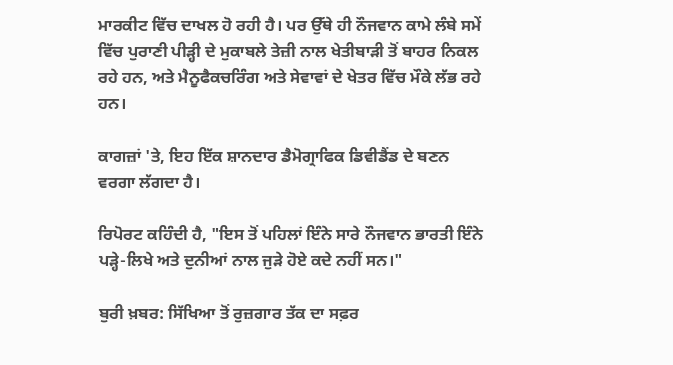ਮਾਰਕੀਟ ਵਿੱਚ ਦਾਖਲ ਹੋ ਰਹੀ ਹੈ। ਪਰ ਉੱਥੇ ਹੀ ਨੌਜਵਾਨ ਕਾਮੇ ਲੰਬੇ ਸਮੇਂ ਵਿੱਚ ਪੁਰਾਣੀ ਪੀੜ੍ਹੀ ਦੇ ਮੁਕਾਬਲੇ ਤੇਜ਼ੀ ਨਾਲ ਖੇਤੀਬਾੜੀ ਤੋਂ ਬਾਹਰ ਨਿਕਲ ਰਹੇ ਹਨ, ਅਤੇ ਮੈਨੂਫੈਕਚਰਿੰਗ ਅਤੇ ਸੇਵਾਵਾਂ ਦੇ ਖੇਤਰ ਵਿੱਚ ਮੌਕੇ ਲੱਭ ਰਹੇ ਹਨ।

ਕਾਗਜ਼ਾਂ 'ਤੇ, ਇਹ ਇੱਕ ਸ਼ਾਨਦਾਰ ਡੈਮੋਗ੍ਰਾਫਿਕ ਡਿਵੀਡੈਂਡ ਦੇ ਬਣਨ ਵਰਗਾ ਲੱਗਦਾ ਹੈ।

ਰਿਪੋਰਟ ਕਹਿੰਦੀ ਹੈ, "ਇਸ ਤੋਂ ਪਹਿਲਾਂ ਇੰਨੇ ਸਾਰੇ ਨੌਜਵਾਨ ਭਾਰਤੀ ਇੰਨੇ ਪੜ੍ਹੇ-ਲਿਖੇ ਅਤੇ ਦੁਨੀਆਂ ਨਾਲ ਜੁੜੇ ਹੋਏ ਕਦੇ ਨਹੀਂ ਸਨ।"

ਬੁਰੀ ਖ਼ਬਰ: ਸਿੱਖਿਆ ਤੋਂ ਰੁਜ਼ਗਾਰ ਤੱਕ ਦਾ ਸਫ਼ਰ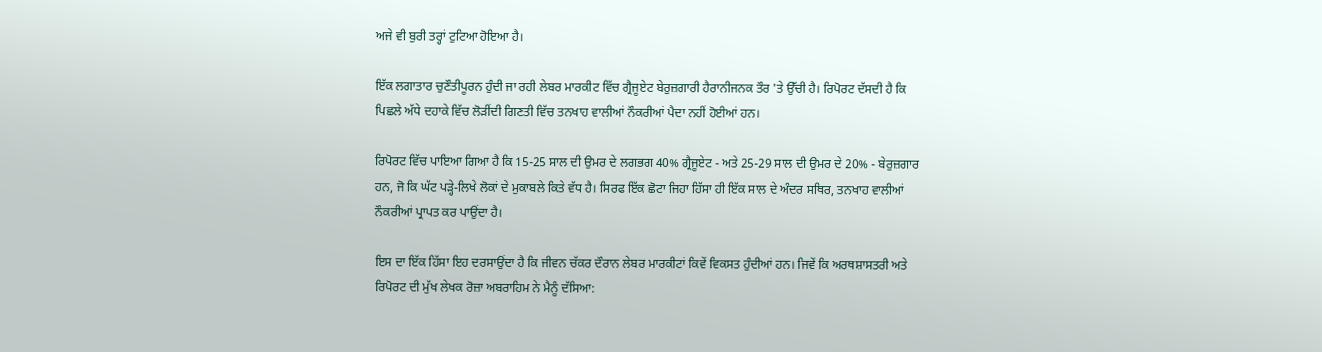ਅਜੇ ਵੀ ਬੁਰੀ ਤਰ੍ਹਾਂ ਟੁਟਿਆ ਹੋਇਆ ਹੈ।

ਇੱਕ ਲਗਾਤਾਰ ਚੁਣੌਤੀਪੂਰਨ ਹੁੰਦੀ ਜਾ ਰਹੀ ਲੇਬਰ ਮਾਰਕੀਟ ਵਿੱਚ ਗ੍ਰੈਜੂਏਟ ਬੇਰੁਜ਼ਗਾਰੀ ਹੈਰਾਨੀਜਨਕ ਤੌਰ 'ਤੇ ਉੱਚੀ ਹੈ। ਰਿਪੋਰਟ ਦੱਸਦੀ ਹੈ ਕਿ ਪਿਛਲੇ ਅੱਧੇ ਦਹਾਕੇ ਵਿੱਚ ਲੋੜੀਂਦੀ ਗਿਣਤੀ ਵਿੱਚ ਤਨਖਾਹ ਵਾਲੀਆਂ ਨੌਕਰੀਆਂ ਪੈਦਾ ਨਹੀਂ ਹੋਈਆਂ ਹਨ।

ਰਿਪੋਰਟ ਵਿੱਚ ਪਾਇਆ ਗਿਆ ਹੈ ਕਿ 15-25 ਸਾਲ ਦੀ ਉਮਰ ਦੇ ਲਗਭਗ 40% ਗ੍ਰੈਜੂਏਟ - ਅਤੇ 25-29 ਸਾਲ ਦੀ ਉਮਰ ਦੇ 20% - ਬੇਰੁਜ਼ਗਾਰ ਹਨ, ਜੋ ਕਿ ਘੱਟ ਪੜ੍ਹੇ-ਲਿਖੇ ਲੋਕਾਂ ਦੇ ਮੁਕਾਬਲੇ ਕਿਤੇ ਵੱਧ ਹੈ। ਸਿਰਫ ਇੱਕ ਛੋਟਾ ਜਿਹਾ ਹਿੱਸਾ ਹੀ ਇੱਕ ਸਾਲ ਦੇ ਅੰਦਰ ਸਥਿਰ, ਤਨਖਾਹ ਵਾਲੀਆਂ ਨੌਕਰੀਆਂ ਪ੍ਰਾਪਤ ਕਰ ਪਾਉਂਦਾ ਹੈ।

ਇਸ ਦਾ ਇੱਕ ਹਿੱਸਾ ਇਹ ਦਰਸਾਉਂਦਾ ਹੈ ਕਿ ਜੀਵਨ ਚੱਕਰ ਦੌਰਾਨ ਲੇਬਰ ਮਾਰਕੀਟਾਂ ਕਿਵੇਂ ਵਿਕਸਤ ਹੁੰਦੀਆਂ ਹਨ। ਜਿਵੇਂ ਕਿ ਅਰਥਸ਼ਾਸਤਰੀ ਅਤੇ ਰਿਪੋਰਟ ਦੀ ਮੁੱਖ ਲੇਖਕ ਰੋਜ਼ਾ ਅਬਰਾਹਿਮ ਨੇ ਮੈਨੂੰ ਦੱਸਿਆ: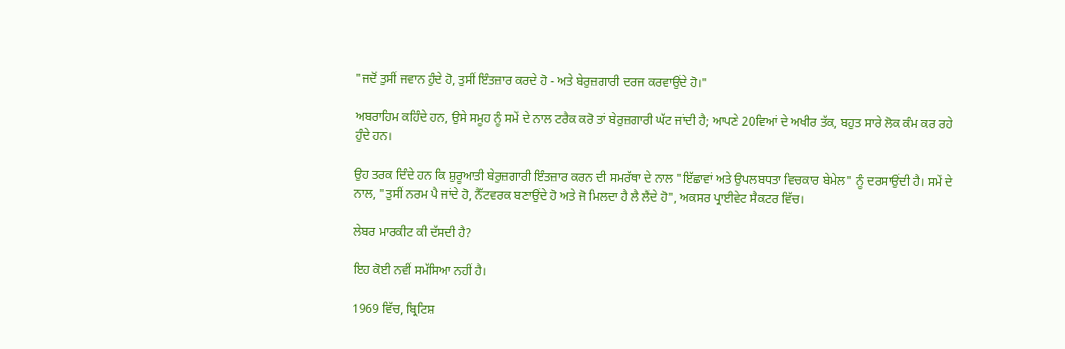"ਜਦੋਂ ਤੁਸੀਂ ਜਵਾਨ ਹੁੰਦੇ ਹੋ, ਤੁਸੀਂ ਇੰਤਜ਼ਾਰ ਕਰਦੇ ਹੋ - ਅਤੇ ਬੇਰੁਜ਼ਗਾਰੀ ਦਰਜ ਕਰਵਾਉਂਦੇ ਹੋ।"

ਅਬਰਾਹਿਮ ਕਹਿੰਦੇ ਹਨ, ਉਸੇ ਸਮੂਹ ਨੂੰ ਸਮੇਂ ਦੇ ਨਾਲ ਟਰੈਕ ਕਰੋ ਤਾਂ ਬੇਰੁਜ਼ਗਾਰੀ ਘੱਟ ਜਾਂਦੀ ਹੈ; ਆਪਣੇ 20ਵਿਆਂ ਦੇ ਅਖੀਰ ਤੱਕ, ਬਹੁਤ ਸਾਰੇ ਲੋਕ ਕੰਮ ਕਰ ਰਹੇ ਹੁੰਦੇ ਹਨ।

ਉਹ ਤਰਕ ਦਿੰਦੇ ਹਨ ਕਿ ਸ਼ੁਰੂਆਤੀ ਬੇਰੁਜ਼ਗਾਰੀ ਇੰਤਜ਼ਾਰ ਕਰਨ ਦੀ ਸਮਰੱਥਾ ਦੇ ਨਾਲ "ਇੱਛਾਵਾਂ ਅਤੇ ਉਪਲਬਧਤਾ ਵਿਚਕਾਰ ਬੇਮੇਲ" ਨੂੰ ਦਰਸਾਉਂਦੀ ਹੈ। ਸਮੇਂ ਦੇ ਨਾਲ, "ਤੁਸੀਂ ਨਰਮ ਪੈ ਜਾਂਦੇ ਹੋ, ਨੈੱਟਵਰਕ ਬਣਾਉਂਦੇ ਹੋ ਅਤੇ ਜੋ ਮਿਲਦਾ ਹੈ ਲੈ ਲੈਂਦੇ ਹੋ", ਅਕਸਰ ਪ੍ਰਾਈਵੇਟ ਸੈਕਟਰ ਵਿੱਚ।

ਲੇਬਰ ਮਾਰਕੀਟ ਕੀ ਦੱਸਦੀ ਹੈ?

ਇਹ ਕੋਈ ਨਵੀਂ ਸਮੱਸਿਆ ਨਹੀਂ ਹੈ।

1969 ਵਿੱਚ, ਬ੍ਰਿਟਿਸ਼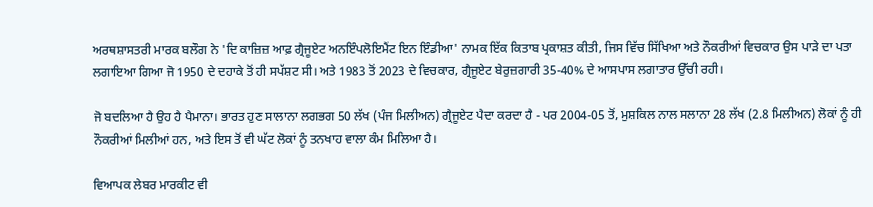ਅਰਥਸ਼ਾਸਤਰੀ ਮਾਰਕ ਬਲੌਗ ਨੇ 'ਦਿ ਕਾਜ਼ਿਜ਼ ਆਫ਼ ਗ੍ਰੈਜੂਏਟ ਅਨਇੰਪਲੋਇਮੈਂਟ ਇਨ ਇੰਡੀਆ' ਨਾਮਕ ਇੱਕ ਕਿਤਾਬ ਪ੍ਰਕਾਸ਼ਤ ਕੀਤੀ, ਜਿਸ ਵਿੱਚ ਸਿੱਖਿਆ ਅਤੇ ਨੌਕਰੀਆਂ ਵਿਚਕਾਰ ਉਸ ਪਾੜੇ ਦਾ ਪਤਾ ਲਗਾਇਆ ਗਿਆ ਜੋ 1950 ਦੇ ਦਹਾਕੇ ਤੋਂ ਹੀ ਸਪੱਸ਼ਟ ਸੀ। ਅਤੇ 1983 ਤੋਂ 2023 ਦੇ ਵਿਚਕਾਰ, ਗ੍ਰੈਜੂਏਟ ਬੇਰੁਜ਼ਗਾਰੀ 35-40% ਦੇ ਆਸਪਾਸ ਲਗਾਤਾਰ ਉੱਚੀ ਰਹੀ।

ਜੋ ਬਦਲਿਆ ਹੈ ਉਹ ਹੈ ਪੈਮਾਨਾ। ਭਾਰਤ ਹੁਣ ਸਾਲਾਨਾ ਲਗਭਗ 50 ਲੱਖ (ਪੰਜ ਮਿਲੀਅਨ) ਗ੍ਰੈਜੂਏਟ ਪੈਦਾ ਕਰਦਾ ਹੈ - ਪਰ 2004-05 ਤੋਂ, ਮੁਸ਼ਕਿਲ ਨਾਲ ਸਲਾਨਾ 28 ਲੱਖ (2.8 ਮਿਲੀਅਨ) ਲੋਕਾਂ ਨੂੰ ਹੀ ਨੌਕਰੀਆਂ ਮਿਲੀਆਂ ਹਨ, ਅਤੇ ਇਸ ਤੋਂ ਵੀ ਘੱਟ ਲੋਕਾਂ ਨੂੰ ਤਨਖਾਹ ਵਾਲਾ ਕੰਮ ਮਿਲਿਆ ਹੈ।

ਵਿਆਪਕ ਲੇਬਰ ਮਾਰਕੀਟ ਵੀ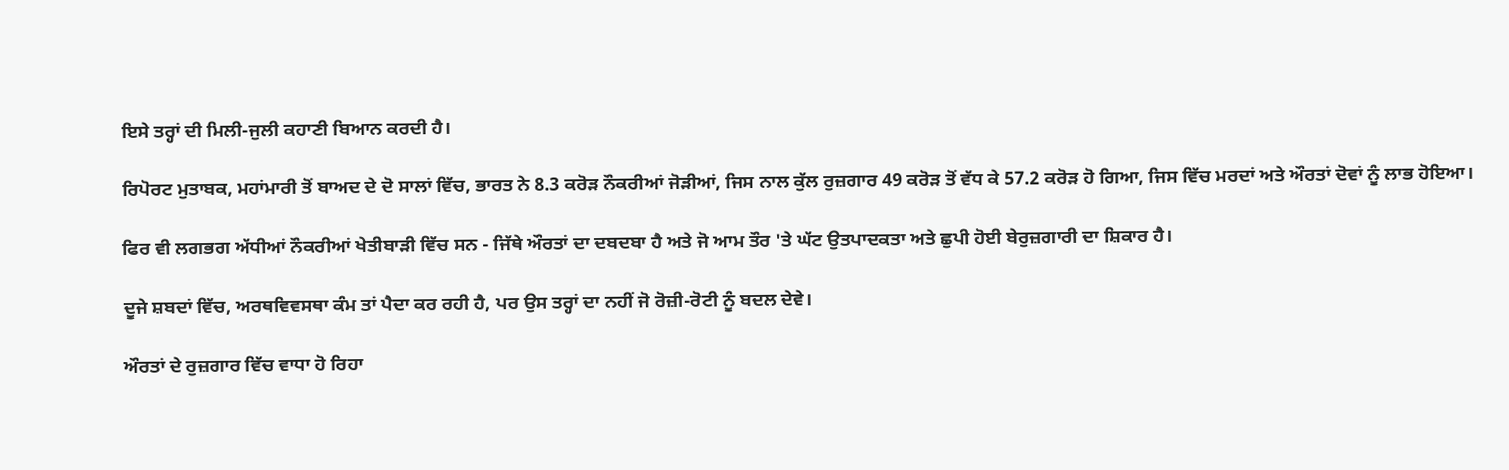ਇਸੇ ਤਰ੍ਹਾਂ ਦੀ ਮਿਲੀ-ਜੁਲੀ ਕਹਾਣੀ ਬਿਆਨ ਕਰਦੀ ਹੈ।

ਰਿਪੋਰਟ ਮੁਤਾਬਕ, ਮਹਾਂਮਾਰੀ ਤੋਂ ਬਾਅਦ ਦੇ ਦੋ ਸਾਲਾਂ ਵਿੱਚ, ਭਾਰਤ ਨੇ 8.3 ਕਰੋੜ ਨੌਕਰੀਆਂ ਜੋੜੀਆਂ, ਜਿਸ ਨਾਲ ਕੁੱਲ ਰੁਜ਼ਗਾਰ 49 ਕਰੋੜ ਤੋਂ ਵੱਧ ਕੇ 57.2 ਕਰੋੜ ਹੋ ਗਿਆ, ਜਿਸ ਵਿੱਚ ਮਰਦਾਂ ਅਤੇ ਔਰਤਾਂ ਦੋਵਾਂ ਨੂੰ ਲਾਭ ਹੋਇਆ।

ਫਿਰ ਵੀ ਲਗਭਗ ਅੱਧੀਆਂ ਨੌਕਰੀਆਂ ਖੇਤੀਬਾੜੀ ਵਿੱਚ ਸਨ - ਜਿੱਥੇ ਔਰਤਾਂ ਦਾ ਦਬਦਬਾ ਹੈ ਅਤੇ ਜੋ ਆਮ ਤੌਰ 'ਤੇ ਘੱਟ ਉਤਪਾਦਕਤਾ ਅਤੇ ਛੁਪੀ ਹੋਈ ਬੇਰੁਜ਼ਗਾਰੀ ਦਾ ਸ਼ਿਕਾਰ ਹੈ।

ਦੂਜੇ ਸ਼ਬਦਾਂ ਵਿੱਚ, ਅਰਥਵਿਵਸਥਾ ਕੰਮ ਤਾਂ ਪੈਦਾ ਕਰ ਰਹੀ ਹੈ, ਪਰ ਉਸ ਤਰ੍ਹਾਂ ਦਾ ਨਹੀਂ ਜੋ ਰੋਜ਼ੀ-ਰੋਟੀ ਨੂੰ ਬਦਲ ਦੇਵੇ।

ਔਰਤਾਂ ਦੇ ਰੁਜ਼ਗਾਰ ਵਿੱਚ ਵਾਧਾ ਹੋ ਰਿਹਾ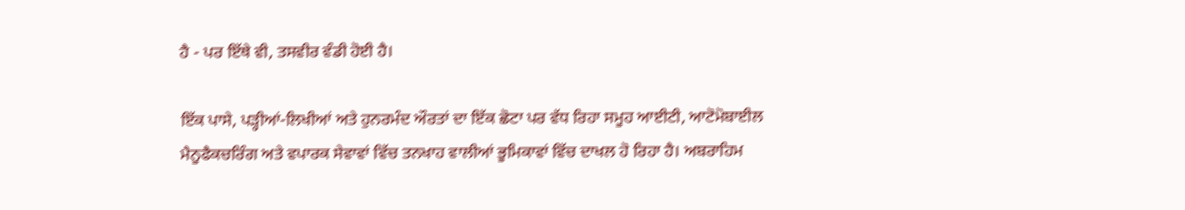ਹੈ - ਪਰ ਇੱਥੇ ਵੀ, ਤਸਵੀਰ ਵੰਡੀ ਹੋਈ ਹੈ।

ਇੱਕ ਪਾਸੇ, ਪੜ੍ਹੀਆਂ-ਲਿਖੀਆਂ ਅਤੇ ਹੁਨਰਮੰਦ ਔਰਤਾਂ ਦਾ ਇੱਕ ਛੋਟਾ ਪਰ ਵੱਧ ਰਿਹਾ ਸਮੂਹ ਆਈਟੀ, ਆਟੋਮੋਬਾਈਲ ਮੈਨੂਫੈਕਚਰਿੰਗ ਅਤੇ ਵਪਾਰਕ ਸੇਵਾਵਾਂ ਵਿੱਚ ਤਨਖਾਹ ਵਾਲੀਆਂ ਭੂਮਿਕਾਵਾਂ ਵਿੱਚ ਦਾਖਲ ਹੋ ਰਿਹਾ ਹੈ। ਅਬਰਾਹਿਮ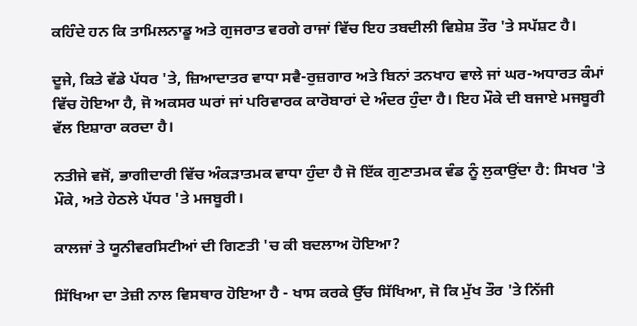ਕਹਿੰਦੇ ਹਨ ਕਿ ਤਾਮਿਲਨਾਡੂ ਅਤੇ ਗੁਜਰਾਤ ਵਰਗੇ ਰਾਜਾਂ ਵਿੱਚ ਇਹ ਤਬਦੀਲੀ ਵਿਸ਼ੇਸ਼ ਤੌਰ 'ਤੇ ਸਪੱਸ਼ਟ ਹੈ।

ਦੂਜੇ, ਕਿਤੇ ਵੱਡੇ ਪੱਧਰ 'ਤੇ, ਜ਼ਿਆਦਾਤਰ ਵਾਧਾ ਸਵੈ-ਰੁਜ਼ਗਾਰ ਅਤੇ ਬਿਨਾਂ ਤਨਖਾਹ ਵਾਲੇ ਜਾਂ ਘਰ-ਅਧਾਰਤ ਕੰਮਾਂ ਵਿੱਚ ਹੋਇਆ ਹੈ, ਜੋ ਅਕਸਰ ਘਰਾਂ ਜਾਂ ਪਰਿਵਾਰਕ ਕਾਰੋਬਾਰਾਂ ਦੇ ਅੰਦਰ ਹੁੰਦਾ ਹੈ। ਇਹ ਮੌਕੇ ਦੀ ਬਜਾਏ ਮਜਬੂਰੀ ਵੱਲ ਇਸ਼ਾਰਾ ਕਰਦਾ ਹੈ।

ਨਤੀਜੇ ਵਜੋਂ, ਭਾਗੀਦਾਰੀ ਵਿੱਚ ਅੰਕੜਾਤਮਕ ਵਾਧਾ ਹੁੰਦਾ ਹੈ ਜੋ ਇੱਕ ਗੁਣਾਤਮਕ ਵੰਡ ਨੂੰ ਲੁਕਾਉਂਦਾ ਹੈ: ਸਿਖਰ 'ਤੇ ਮੌਕੇ, ਅਤੇ ਹੇਠਲੇ ਪੱਧਰ 'ਤੇ ਮਜਬੂਰੀ।

ਕਾਲਜਾਂ ਤੇ ਯੂਨੀਵਰਸਿਟੀਆਂ ਦੀ ਗਿਣਤੀ 'ਚ ਕੀ ਬਦਲਾਅ ਹੋਇਆ?

ਸਿੱਖਿਆ ਦਾ ਤੇਜ਼ੀ ਨਾਲ ਵਿਸਥਾਰ ਹੋਇਆ ਹੈ - ਖਾਸ ਕਰਕੇ ਉੱਚ ਸਿੱਖਿਆ, ਜੋ ਕਿ ਮੁੱਖ ਤੌਰ 'ਤੇ ਨਿੱਜੀ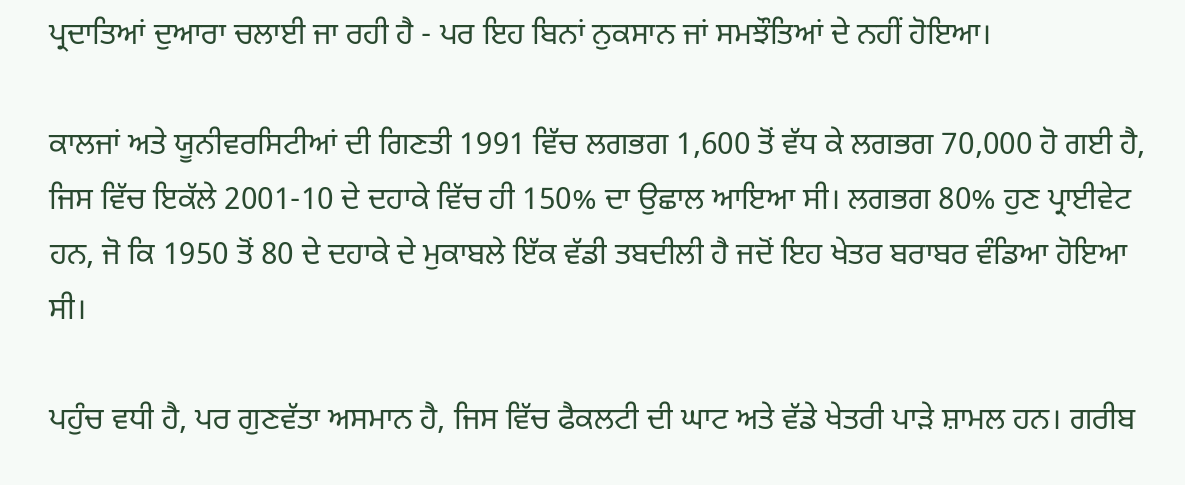ਪ੍ਰਦਾਤਿਆਂ ਦੁਆਰਾ ਚਲਾਈ ਜਾ ਰਹੀ ਹੈ - ਪਰ ਇਹ ਬਿਨਾਂ ਨੁਕਸਾਨ ਜਾਂ ਸਮਝੌਤਿਆਂ ਦੇ ਨਹੀਂ ਹੋਇਆ।

ਕਾਲਜਾਂ ਅਤੇ ਯੂਨੀਵਰਸਿਟੀਆਂ ਦੀ ਗਿਣਤੀ 1991 ਵਿੱਚ ਲਗਭਗ 1,600 ਤੋਂ ਵੱਧ ਕੇ ਲਗਭਗ 70,000 ਹੋ ਗਈ ਹੈ, ਜਿਸ ਵਿੱਚ ਇਕੱਲੇ 2001-10 ਦੇ ਦਹਾਕੇ ਵਿੱਚ ਹੀ 150% ਦਾ ਉਛਾਲ ਆਇਆ ਸੀ। ਲਗਭਗ 80% ਹੁਣ ਪ੍ਰਾਈਵੇਟ ਹਨ, ਜੋ ਕਿ 1950 ਤੋਂ 80 ਦੇ ਦਹਾਕੇ ਦੇ ਮੁਕਾਬਲੇ ਇੱਕ ਵੱਡੀ ਤਬਦੀਲੀ ਹੈ ਜਦੋਂ ਇਹ ਖੇਤਰ ਬਰਾਬਰ ਵੰਡਿਆ ਹੋਇਆ ਸੀ।

ਪਹੁੰਚ ਵਧੀ ਹੈ, ਪਰ ਗੁਣਵੱਤਾ ਅਸਮਾਨ ਹੈ, ਜਿਸ ਵਿੱਚ ਫੈਕਲਟੀ ਦੀ ਘਾਟ ਅਤੇ ਵੱਡੇ ਖੇਤਰੀ ਪਾੜੇ ਸ਼ਾਮਲ ਹਨ। ਗਰੀਬ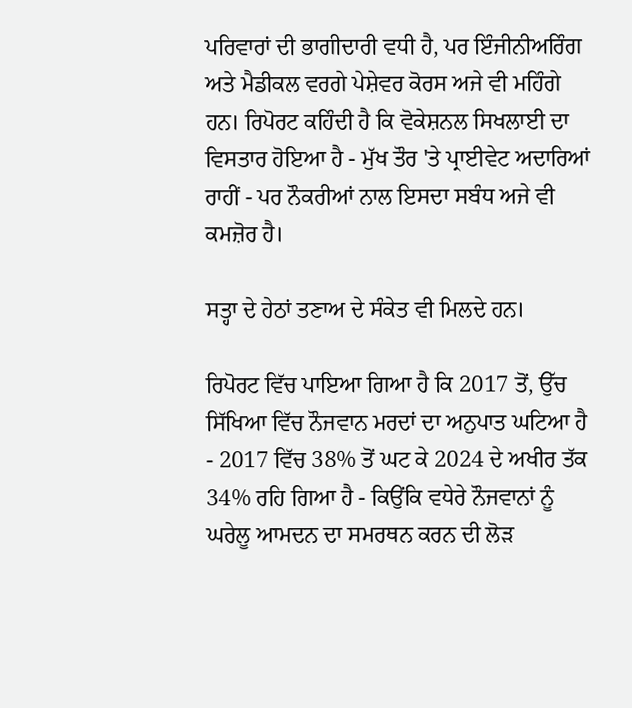ਪਰਿਵਾਰਾਂ ਦੀ ਭਾਗੀਦਾਰੀ ਵਧੀ ਹੈ, ਪਰ ਇੰਜੀਨੀਅਰਿੰਗ ਅਤੇ ਮੈਡੀਕਲ ਵਰਗੇ ਪੇਸ਼ੇਵਰ ਕੋਰਸ ਅਜੇ ਵੀ ਮਹਿੰਗੇ ਹਨ। ਰਿਪੋਰਟ ਕਹਿੰਦੀ ਹੈ ਕਿ ਵੋਕੇਸ਼ਨਲ ਸਿਖਲਾਈ ਦਾ ਵਿਸਤਾਰ ਹੋਇਆ ਹੈ - ਮੁੱਖ ਤੌਰ 'ਤੇ ਪ੍ਰਾਈਵੇਟ ਅਦਾਰਿਆਂ ਰਾਹੀਂ - ਪਰ ਨੌਕਰੀਆਂ ਨਾਲ ਇਸਦਾ ਸਬੰਧ ਅਜੇ ਵੀ ਕਮਜ਼ੋਰ ਹੈ।

ਸਤ੍ਹਾ ਦੇ ਹੇਠਾਂ ਤਣਾਅ ਦੇ ਸੰਕੇਤ ਵੀ ਮਿਲਦੇ ਹਨ।

ਰਿਪੋਰਟ ਵਿੱਚ ਪਾਇਆ ਗਿਆ ਹੈ ਕਿ 2017 ਤੋਂ, ਉੱਚ ਸਿੱਖਿਆ ਵਿੱਚ ਨੌਜਵਾਨ ਮਰਦਾਂ ਦਾ ਅਨੁਪਾਤ ਘਟਿਆ ਹੈ - 2017 ਵਿੱਚ 38% ਤੋਂ ਘਟ ਕੇ 2024 ਦੇ ਅਖੀਰ ਤੱਕ 34% ਰਹਿ ਗਿਆ ਹੈ - ਕਿਉਂਕਿ ਵਧੇਰੇ ਨੌਜਵਾਨਾਂ ਨੂੰ ਘਰੇਲੂ ਆਮਦਨ ਦਾ ਸਮਰਥਨ ਕਰਨ ਦੀ ਲੋੜ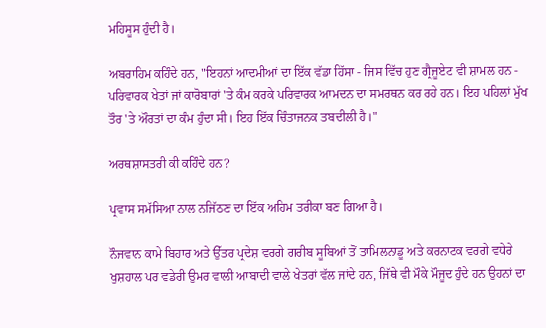ਮਹਿਸੂਸ ਹੁੰਦੀ ਹੈ।

ਅਬਰਾਹਿਮ ਕਹਿੰਦੇ ਹਨ, "ਇਹਨਾਂ ਆਦਮੀਆਂ ਦਾ ਇੱਕ ਵੱਡਾ ਹਿੱਸਾ - ਜਿਸ ਵਿੱਚ ਹੁਣ ਗ੍ਰੈਜੂਏਟ ਵੀ ਸ਼ਾਮਲ ਹਨ - ਪਰਿਵਾਰਕ ਖੇਤਾਂ ਜਾਂ ਕਾਰੋਬਾਰਾਂ 'ਤੇ ਕੰਮ ਕਰਕੇ ਪਰਿਵਾਰਕ ਆਮਦਨ ਦਾ ਸਮਰਥਨ ਕਰ ਰਹੇ ਹਨ। ਇਹ ਪਹਿਲਾਂ ਮੁੱਖ ਤੌਰ 'ਤੇ ਔਰਤਾਂ ਦਾ ਕੰਮ ਹੁੰਦਾ ਸੀ। ਇਹ ਇੱਕ ਚਿੰਤਾਜਨਕ ਤਬਦੀਲੀ ਹੈ।"

ਅਰਥਸ਼ਾਸਤਰੀ ਕੀ ਕਹਿੰਦੇ ਹਨ?

ਪ੍ਰਵਾਸ ਸਮੱਸਿਆ ਨਾਲ ਨਜਿੱਠਣ ਦਾ ਇੱਕ ਅਹਿਮ ਤਰੀਕਾ ਬਣ ਗਿਆ ਹੈ।

ਨੌਜਵਾਨ ਕਾਮੇ ਬਿਹਾਰ ਅਤੇ ਉੱਤਰ ਪ੍ਰਦੇਸ਼ ਵਰਗੇ ਗਰੀਬ ਸੂਬਿਆਂ ਤੋਂ ਤਾਮਿਲਨਾਡੂ ਅਤੇ ਕਰਨਾਟਕ ਵਰਗੇ ਵਧੇਰੇ ਖੁਸ਼ਹਾਲ ਪਰ ਵਡੇਰੀ ਉਮਰ ਵਾਲੀ ਆਬਾਦੀ ਵਾਲੇ ਖੇਤਰਾਂ ਵੱਲ ਜਾਂਦੇ ਹਨ, ਜਿੱਥੇ ਵੀ ਮੌਕੇ ਮੌਜੂਦ ਹੁੰਦੇ ਹਨ ਉਹਨਾਂ ਦਾ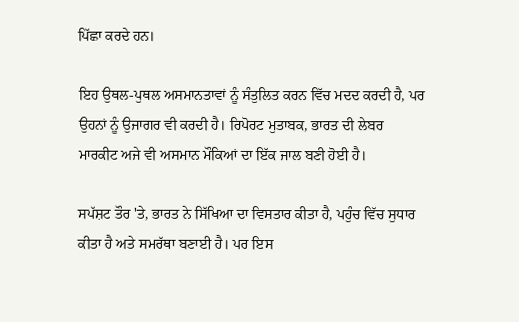ਪਿੱਛਾ ਕਰਦੇ ਹਨ।

ਇਹ ਉਥਲ-ਪੁਥਲ ਅਸਮਾਨਤਾਵਾਂ ਨੂੰ ਸੰਤੁਲਿਤ ਕਰਨ ਵਿੱਚ ਮਦਦ ਕਰਦੀ ਹੈ, ਪਰ ਉਹਨਾਂ ਨੂੰ ਉਜਾਗਰ ਵੀ ਕਰਦੀ ਹੈ। ਰਿਪੋਰਟ ਮੁਤਾਬਕ, ਭਾਰਤ ਦੀ ਲੇਬਰ ਮਾਰਕੀਟ ਅਜੇ ਵੀ ਅਸਮਾਨ ਮੌਕਿਆਂ ਦਾ ਇੱਕ ਜਾਲ ਬਣੀ ਹੋਈ ਹੈ।

ਸਪੱਸ਼ਟ ਤੌਰ 'ਤੇ, ਭਾਰਤ ਨੇ ਸਿੱਖਿਆ ਦਾ ਵਿਸਤਾਰ ਕੀਤਾ ਹੈ, ਪਹੁੰਚ ਵਿੱਚ ਸੁਧਾਰ ਕੀਤਾ ਹੈ ਅਤੇ ਸਮਰੱਥਾ ਬਣਾਈ ਹੈ। ਪਰ ਇਸ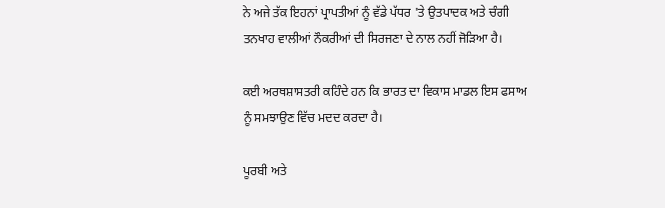ਨੇ ਅਜੇ ਤੱਕ ਇਹਨਾਂ ਪ੍ਰਾਪਤੀਆਂ ਨੂੰ ਵੱਡੇ ਪੱਧਰ 'ਤੇ ਉਤਪਾਦਕ ਅਤੇ ਚੰਗੀ ਤਨਖਾਹ ਵਾਲੀਆਂ ਨੌਕਰੀਆਂ ਦੀ ਸਿਰਜਣਾ ਦੇ ਨਾਲ ਨਹੀਂ ਜੋੜਿਆ ਹੈ।

ਕਈ ਅਰਥਸ਼ਾਸਤਰੀ ਕਹਿੰਦੇ ਹਨ ਕਿ ਭਾਰਤ ਦਾ ਵਿਕਾਸ ਮਾਡਲ ਇਸ ਫਸਾਅ ਨੂੰ ਸਮਝਾਉਣ ਵਿੱਚ ਮਦਦ ਕਰਦਾ ਹੈ।

ਪੂਰਬੀ ਅਤੇ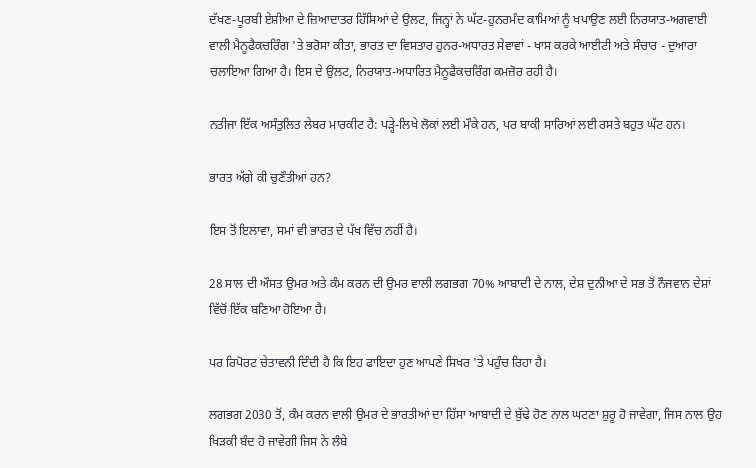ਦੱਖਣ-ਪੂਰਬੀ ਏਸ਼ੀਆ ਦੇ ਜ਼ਿਆਦਾਤਰ ਹਿੱਸਿਆਂ ਦੇ ਉਲਟ, ਜਿਨ੍ਹਾਂ ਨੇ ਘੱਟ-ਹੁਨਰਮੰਦ ਕਾਮਿਆਂ ਨੂੰ ਖਪਾਉਣ ਲਈ ਨਿਰਯਾਤ-ਅਗਵਾਈ ਵਾਲੀ ਮੈਨੂਫੈਕਚਰਿੰਗ 'ਤੇ ਭਰੋਸਾ ਕੀਤਾ, ਭਾਰਤ ਦਾ ਵਿਸਤਾਰ ਹੁਨਰ-ਅਧਾਰਤ ਸੇਵਾਵਾਂ - ਖਾਸ ਕਰਕੇ ਆਈਟੀ ਅਤੇ ਸੰਚਾਰ - ਦੁਆਰਾ ਚਲਾਇਆ ਗਿਆ ਹੈ। ਇਸ ਦੇ ਉਲਟ, ਨਿਰਯਾਤ-ਅਧਾਰਿਤ ਮੈਨੂਫੈਕਚਰਿੰਗ ਕਮਜ਼ੋਰ ਰਹੀ ਹੈ।

ਨਤੀਜਾ ਇੱਕ ਅਸੰਤੁਲਿਤ ਲੇਬਰ ਮਾਰਕੀਟ ਹੈ: ਪੜ੍ਹੇ-ਲਿਖੇ ਲੋਕਾਂ ਲਈ ਮੌਕੇ ਹਨ, ਪਰ ਬਾਕੀ ਸਾਰਿਆਂ ਲਈ ਰਸਤੇ ਬਹੁਤ ਘੱਟ ਹਨ।

ਭਾਰਤ ਅੱਗੇ ਕੀ ਚੁਣੌਤੀਆਂ ਹਨ?

ਇਸ ਤੋਂ ਇਲਾਵਾ, ਸਮਾਂ ਵੀ ਭਾਰਤ ਦੇ ਪੱਖ ਵਿੱਚ ਨਹੀਂ ਹੈ।

28 ਸਾਲ ਦੀ ਔਸਤ ਉਮਰ ਅਤੇ ਕੰਮ ਕਰਨ ਦੀ ਉਮਰ ਵਾਲੀ ਲਗਭਗ 70% ਆਬਾਦੀ ਦੇ ਨਾਲ, ਦੇਸ਼ ਦੁਨੀਆ ਦੇ ਸਭ ਤੋਂ ਨੌਜਵਾਨ ਦੇਸ਼ਾਂ ਵਿੱਚੋਂ ਇੱਕ ਬਣਿਆ ਹੋਇਆ ਹੈ।

ਪਰ ਰਿਪੋਰਟ ਚੇਤਾਵਨੀ ਦਿੰਦੀ ਹੈ ਕਿ ਇਹ ਫਾਇਦਾ ਹੁਣ ਆਪਣੇ ਸਿਖਰ 'ਤੇ ਪਹੁੰਚ ਰਿਹਾ ਹੈ।

ਲਗਭਗ 2030 ਤੋਂ, ਕੰਮ ਕਰਨ ਵਾਲੀ ਉਮਰ ਦੇ ਭਾਰਤੀਆਂ ਦਾ ਹਿੱਸਾ ਆਬਾਦੀ ਦੇ ਬੁੱਢੇ ਹੋਣ ਨਾਲ ਘਟਣਾ ਸ਼ੁਰੂ ਹੋ ਜਾਵੇਗਾ, ਜਿਸ ਨਾਲ ਉਹ ਖਿੜਕੀ ਬੰਦ ਹੋ ਜਾਵੇਗੀ ਜਿਸ ਨੇ ਲੰਬੇ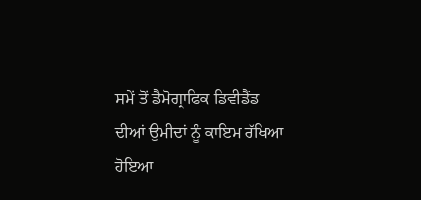ਸਮੇਂ ਤੋਂ ਡੈਮੋਗ੍ਰਾਫਿਕ ਡਿਵੀਡੈਂਡ ਦੀਆਂ ਉਮੀਦਾਂ ਨੂੰ ਕਾਇਮ ਰੱਖਿਆ ਹੋਇਆ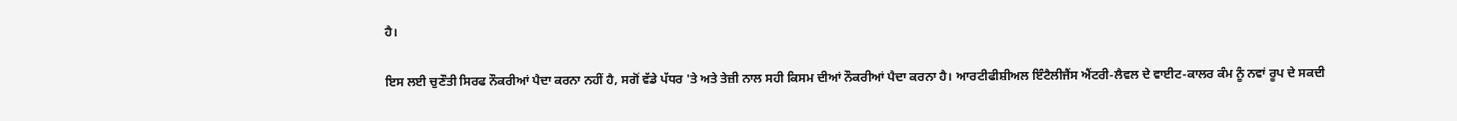ਹੈ।

ਇਸ ਲਈ ਚੁਣੌਤੀ ਸਿਰਫ ਨੌਕਰੀਆਂ ਪੈਦਾ ਕਰਨਾ ਨਹੀਂ ਹੈ, ਸਗੋਂ ਵੱਡੇ ਪੱਧਰ 'ਤੇ ਅਤੇ ਤੇਜ਼ੀ ਨਾਲ ਸਹੀ ਕਿਸਮ ਦੀਆਂ ਨੌਕਰੀਆਂ ਪੈਦਾ ਕਰਨਾ ਹੈ। ਆਰਟੀਫੀਸ਼ੀਅਲ ਇੰਟੈਲੀਜੈਂਸ ਐਂਟਰੀ-ਲੈਵਲ ਦੇ ਵਾਈਟ-ਕਾਲਰ ਕੰਮ ਨੂੰ ਨਵਾਂ ਰੂਪ ਦੇ ਸਕਦੀ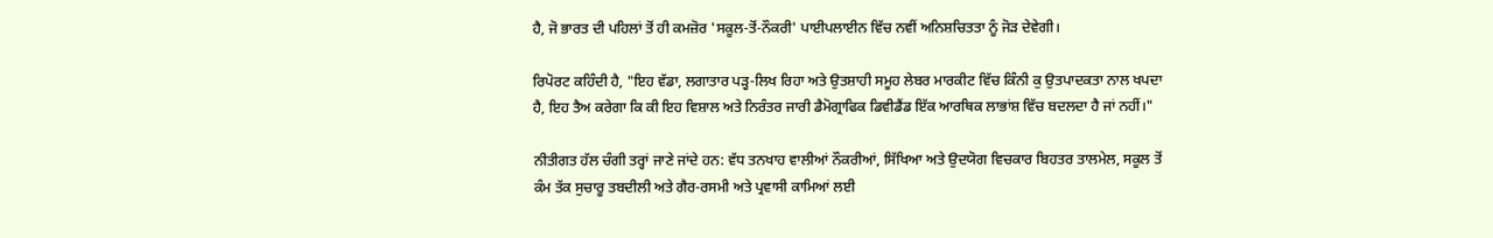ਹੈ, ਜੋ ਭਾਰਤ ਦੀ ਪਹਿਲਾਂ ਤੋਂ ਹੀ ਕਮਜ਼ੋਰ 'ਸਕੂਲ-ਤੋਂ-ਨੌਕਰੀ' ਪਾਈਪਲਾਈਨ ਵਿੱਚ ਨਵੀਂ ਅਨਿਸ਼ਚਿਤਤਾ ਨੂੰ ਜੋੜ ਦੇਵੇਗੀ।

ਰਿਪੋਰਟ ਕਹਿੰਦੀ ਹੈ, "ਇਹ ਵੱਡਾ, ਲਗਾਤਾਰ ਪੜ੍ਹ-ਲਿਖ ਰਿਹਾ ਅਤੇ ਉਤਸ਼ਾਹੀ ਸਮੂਹ ਲੇਬਰ ਮਾਰਕੀਟ ਵਿੱਚ ਕਿੰਨੀ ਕੁ ਉਤਪਾਦਕਤਾ ਨਾਲ ਖਪਦਾ ਹੈ, ਇਹ ਤੈਅ ਕਰੇਗਾ ਕਿ ਕੀ ਇਹ ਵਿਸ਼ਾਲ ਅਤੇ ਨਿਰੰਤਰ ਜਾਰੀ ਡੈਮੋਗ੍ਰਾਫਿਕ ਡਿਵੀਡੈਂਡ ਇੱਕ ਆਰਥਿਕ ਲਾਭਾਂਸ਼ ਵਿੱਚ ਬਦਲਦਾ ਹੈ ਜਾਂ ਨਹੀਂ।"

ਨੀਤੀਗਤ ਹੱਲ ਚੰਗੀ ਤਰ੍ਹਾਂ ਜਾਣੇ ਜਾਂਦੇ ਹਨ: ਵੱਧ ਤਨਖਾਹ ਵਾਲੀਆਂ ਨੌਕਰੀਆਂ, ਸਿੱਖਿਆ ਅਤੇ ਉਦਯੋਗ ਵਿਚਕਾਰ ਬਿਹਤਰ ਤਾਲਮੇਲ, ਸਕੂਲ ਤੋਂ ਕੰਮ ਤੱਕ ਸੁਚਾਰੂ ਤਬਦੀਲੀ ਅਤੇ ਗੈਰ-ਰਸਮੀ ਅਤੇ ਪ੍ਰਵਾਸੀ ਕਾਮਿਆਂ ਲਈ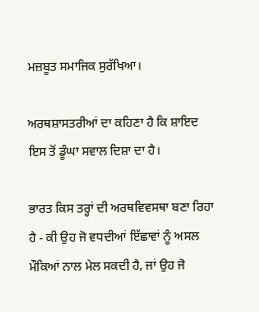ਮਜ਼ਬੂਤ ਸਮਾਜਿਕ ਸੁਰੱਖਿਆ।

ਅਰਥਸ਼ਾਸਤਰੀਆਂ ਦਾ ਕਹਿਣਾ ਹੈ ਕਿ ਸ਼ਾਇਦ ਇਸ ਤੋਂ ਡੂੰਘਾ ਸਵਾਲ ਦਿਸ਼ਾ ਦਾ ਹੈ।

ਭਾਰਤ ਕਿਸ ਤਰ੍ਹਾਂ ਦੀ ਅਰਥਵਿਵਸਥਾ ਬਣਾ ਰਿਹਾ ਹੈ - ਕੀ ਉਹ ਜੋ ਵਧਦੀਆਂ ਇੱਛਾਵਾਂ ਨੂੰ ਅਸਲ ਮੌਕਿਆਂ ਨਾਲ ਮੇਲ ਸਕਦੀ ਹੈ, ਜਾਂ ਉਹ ਜੋ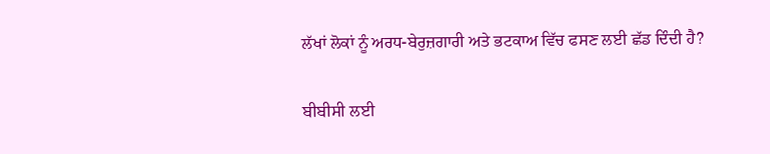ਲੱਖਾਂ ਲੋਕਾਂ ਨੂੰ ਅਰਧ-ਬੇਰੁਜ਼ਗਾਰੀ ਅਤੇ ਭਟਕਾਅ ਵਿੱਚ ਫਸਣ ਲਈ ਛੱਡ ਦਿੰਦੀ ਹੈ?

ਬੀਬੀਸੀ ਲਈ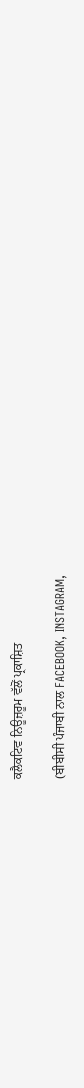ਕਲੈਕਟਿਵ ਨਿਊਜ਼ਰੂਮ ਵੱਲੋਂ ਪ੍ਰਕਾਸ਼ਿਤ

(ਬੀਬੀਸੀ ਪੰਜਾਬੀ ਨਾਲ FACEBOOK, INSTAGRAM,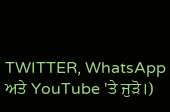TWITTER, WhatsApp ਅਤੇ YouTube 'ਤੇ ਜੁੜੋ।)